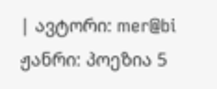| ავტორი: mer@bi ჟანრი: პოეზია 5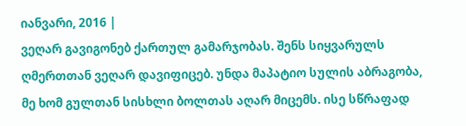იანვარი, 2016 |
ვეღარ გავიგონებ ქართულ გამარჯობას. შენს სიყვარულს ღმერთთან ვეღარ დავიფიცებ. უნდა მაპატიო სულის აბრაგობა, მე ხომ გულთან სისხლი ბოლთას აღარ მიცემს. ისე სწრაფად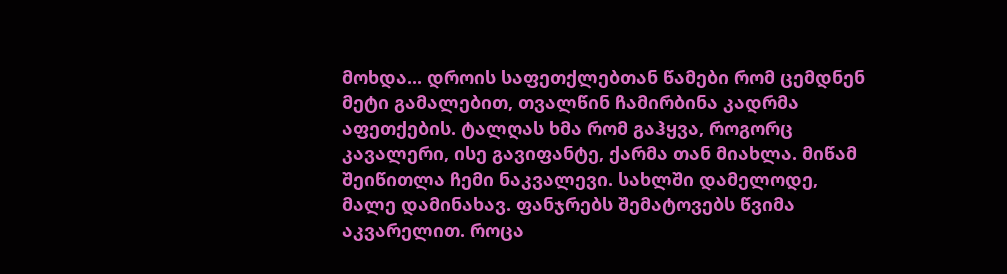მოხდა... დროის საფეთქლებთან წამები რომ ცემდნენ მეტი გამალებით, თვალწინ ჩამირბინა კადრმა აფეთქების. ტალღას ხმა რომ გაჰყვა, როგორც კავალერი, ისე გავიფანტე, ქარმა თან მიახლა. მიწამ შეიწითლა ჩემი ნაკვალევი. სახლში დამელოდე, მალე დამინახავ. ფანჯრებს შემატოვებს წვიმა აკვარელით. როცა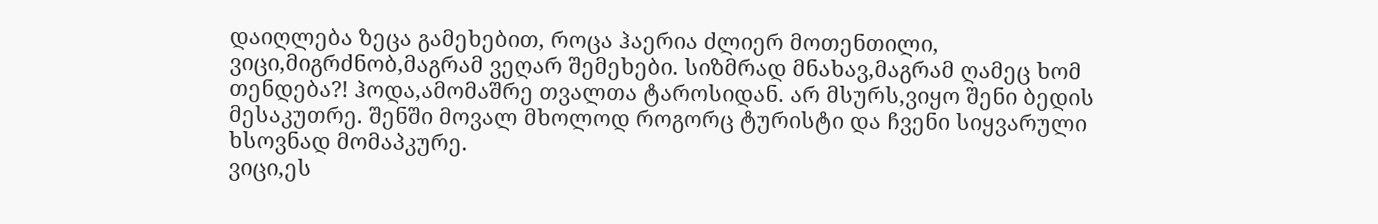დაიღლება ზეცა გამეხებით, როცა ჰაერია ძლიერ მოთენთილი, ვიცი,მიგრძნობ,მაგრამ ვეღარ შემეხები. სიზმრად მნახავ,მაგრამ ღამეც ხომ თენდება?! ჰოდა,ამომაშრე თვალთა ტაროსიდან. არ მსურს,ვიყო შენი ბედის მესაკუთრე. შენში მოვალ მხოლოდ როგორც ტურისტი და ჩვენი სიყვარული ხსოვნად მომაპკურე.
ვიცი,ეს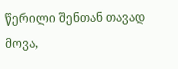წერილი შენთან თავად მოვა,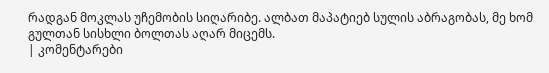რადგან მოკლას უჩემობის სიღარიბე. ალბათ მაპატიებ სულის აბრაგობას, მე ხომ გულთან სისხლი ბოლთას აღარ მიცემს.
| კომენტარები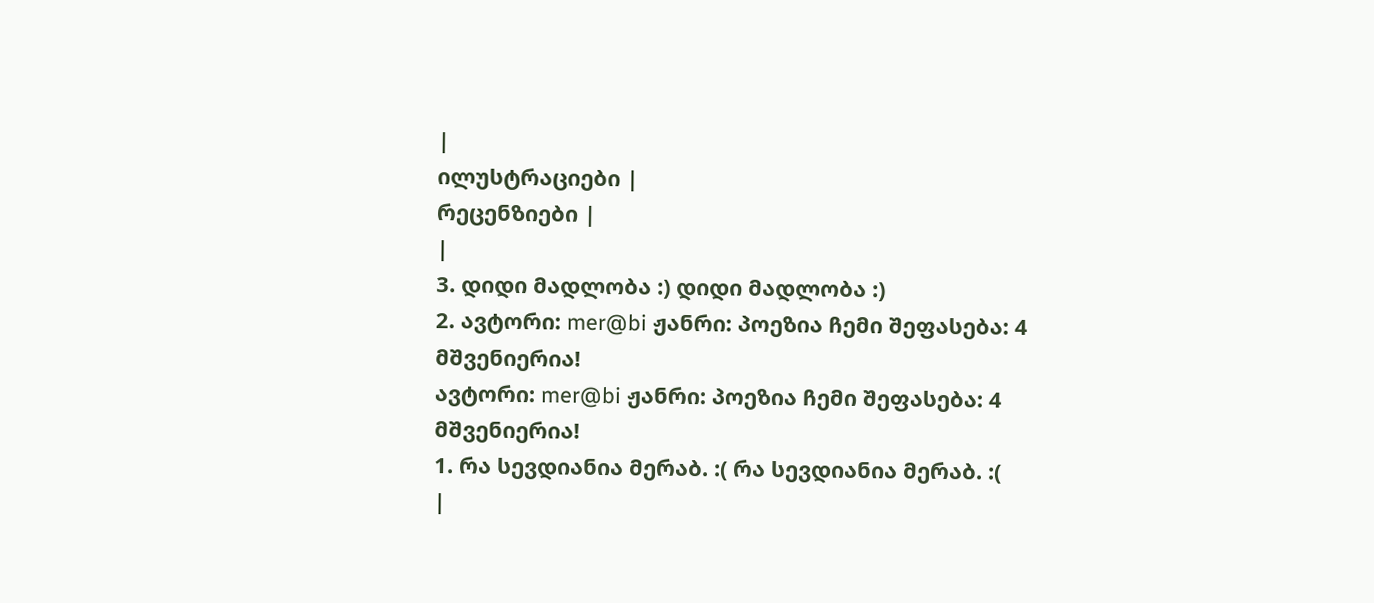|
ილუსტრაციები |
რეცენზიები |
|
3. დიდი მადლობა :) დიდი მადლობა :)
2. ავტორი: mer@bi ჟანრი: პოეზია ჩემი შეფასება: 4
მშვენიერია!
ავტორი: mer@bi ჟანრი: პოეზია ჩემი შეფასება: 4
მშვენიერია!
1. რა სევდიანია მერაბ. :( რა სევდიანია მერაბ. :(
|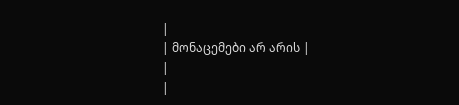|
| მონაცემები არ არის |
|
|